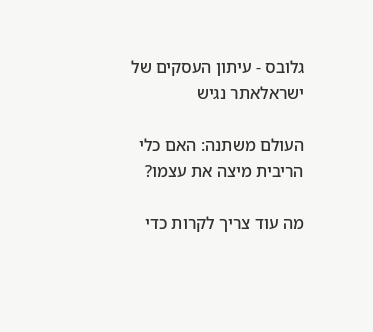גלובס - עיתון העסקים של ישראלאתר נגיש

העולם משתנה: האם כלי הריבית מיצה את עצמו?

מה עוד צריך לקרות כדי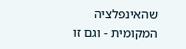שהאינפלציה המקומית - וגם זו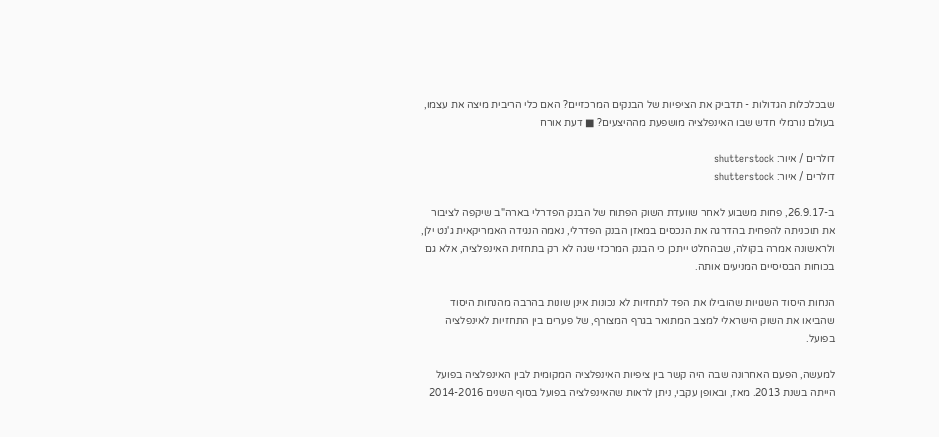שבכלכלות הגדולות - תדביק את הציפיות של הבנקים המרכזיים? האם כלי הריבית מיצה את עצמו, בעולם נורמלי חדש שבו האינפלציה מושפעת מההיצעים? ■ דעת אורח

דולרים / איור: shutterstock
דולרים / איור: shutterstock

ב-26.9.17, פחות משבוע לאחר שוועדת השוק הפתוח של הבנק הפדרלי בארה"ב שיקפה לציבור את תוכניתה להפחית בהדרגה את הנכסים במאזן הבנק הפדרלי, נאמה הנגידה האמריקאית ג'נט ילן, ולראשונה אמרה בקולה, שבהחלט ייתכן כי הבנק המרכזי שגה לא רק בתחזית האינפלציה, אלא גם בכוחות הבסיסיים המניעים אותה.

הנחות היסוד השגויות שהובילו את הפד לתחזיות לא נכונות אינן שונות בהרבה מהנחות היסוד שהביאו את השוק הישראלי למצב המתואר בגרף המצורף, של פערים בין התחזיות לאינפלציה בפועל.

למעשה, הפעם האחרונה שבה היה קשר בין ציפיות האינפלציה המקומית לבין האינפלציה בפועל הייתה בשנת 2013. מאז, ובאופן עקבי, ניתן לראות שהאינפלציה בפועל בסוף השנים 2014-2016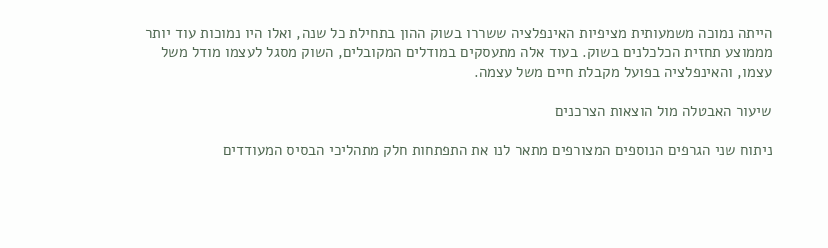הייתה נמוכה משמעותית מציפיות האינפלציה ששררו בשוק ההון בתחילת כל שנה, ואלו היו נמוכות עוד יותר מממוצע תחזית הכלכלנים בשוק. בעוד אלה מתעסקים במודלים המקובלים, השוק מסגל לעצמו מודל משל עצמו, והאינפלציה בפועל מקבלת חיים משל עצמה.

שיעור האבטלה מול הוצאות הצרכנים

ניתוח שני הגרפים הנוספים המצורפים מתאר לנו את התפתחות חלק מתהליכי הבסיס המעודדים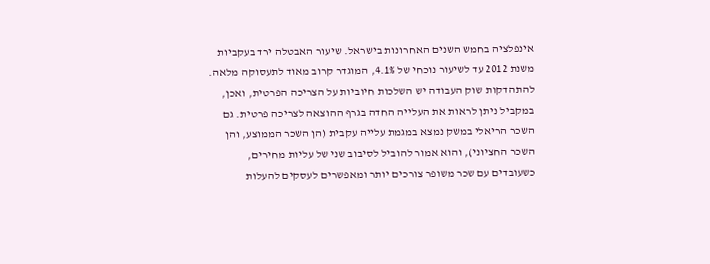אינפלציה בחמש השנים האחרונות בישראל. שיעור האבטלה ירד בעקביות משנת 2012 עד לשיעור נוכחי של 4.1%, המוגדר קרוב מאוד לתעסוקה מלאה. להתהדקות שוק העבודה יש השלכות חיוביות על הצריכה הפרטית, ואכן, במקביל ניתן לראות את העלייה החדה בגרף ההוצאה לצריכה פרטית. גם השכר הריאלי במשק נמצא במגמת עלייה עקבית (הן השכר הממוצע, והן השכר החציוני), והוא אמור להוביל לסיבוב שני של עליות מחירים, כשעובדים עם שכר משופר צורכים יותר ומאפשרים לעסקים להעלות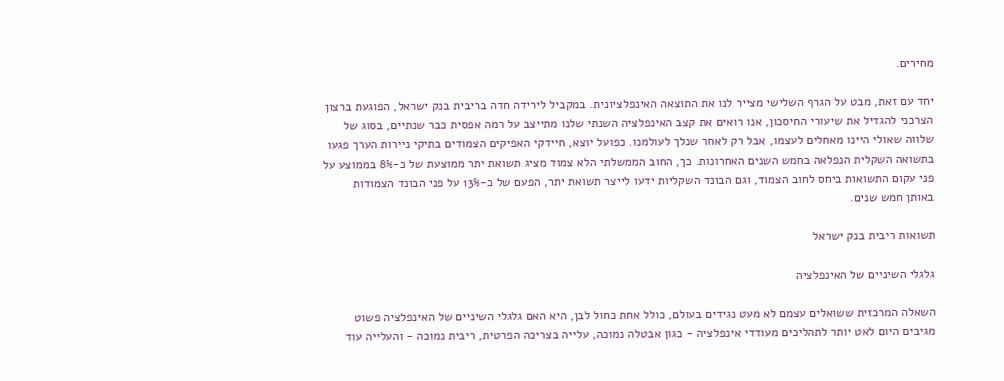מחירים.

יחד עם זאת, מבט על הגרף השלישי מצייר לנו את התוצאה האינפלציונית. במקביל לירידה חדה בריבית בנק ישראל, הפוגעת ברצון הצרכני להגדיל את שיעורי החיסכון, אנו רואים את קצב האינפלציה השנתי שלנו מתייצב על רמה אפסית כבר שנתיים, בסוג של שלווה שאולי היינו מאחלים לעצמו, אבל רק לאחר שנלך לעולמנו. כפועל יוצא, חיידקי האפיקים הצמודים בתיקי ניירות הערך פגעו בתשואה השקלית הנפלאה בחמש השנים האחרונות. כך, החוב הממשלתי הלא צמוד מציג תשואת יתר ממוצעת של כ-8% בממוצע על פני עקום התשואות ביחס לחוב הצמוד, וגם הבונד השקליות ידעו לייצר תשואת יתר, הפעם של כ-13% על פני הבונד הצמודות באותן חמש שנים.

תשואות ריבית בנק ישראל

גלגלי השיניים של האינפלציה

השאלה המרכזית ששואלים עצמם לא מעט נגידים בעולם, כולל אחת כחול לבן, היא האם גלגלי השיניים של האינפלציה פשוט מגיבים היום לאט יותר לתהליכים מעודדי אינפלציה - כגון אבטלה נמוכה, עלייה בצריכה הפרטית, ריבית נמוכה - והעלייה עוד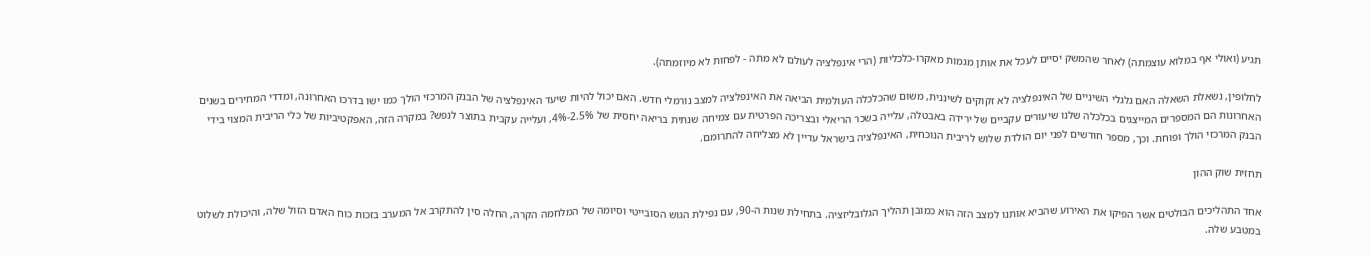תגיע (ואולי אף במלוא עוצמתה) לאחר שהמשק יסיים לעכל את אותן מגמות מאקרו-כלכליות (הרי אינפלציה לעולם לא מתה - לפחות לא מיוזמתה).

לחלופין, נשאלת השאלה האם גלגלי השיניים של האינפלציה לא זקוקים לשיננית, משום שהכלכלה העולמית הביאה את האינפלציה למצב נורמלי חדש. האם יכול להיות שיעד האינפלציה של הבנק המרכזי הולך כמו ישו בדרכו האחרונה, ומדדי המחירים בשנים האחרונות הם המספרים המייצגים בכלכלה שלנו שיעורים עקביים של ירידה באבטלה, עלייה בשכר הריאלי ובצריכה הפרטית עם צמיחה שנתית בריאה יחסית של 2.5%-4%, ועלייה עקבית בתוצר לנפש? במקרה הזה, האפקטיביות של כלי הריבית המצוי בידי הבנק המרכזי הולך ופוחת. וכך, מספר חודשים לפני יום הולדת שלוש לריבית הנוכחית, האינפלציה בישראל עדיין לא מצליחה להתרומם.

תחזית שוק ההון

אחד התהליכים הבולטים אשר הפיקו את האירוע שהביא אותנו למצב הזה הוא כמובן תהליך הגלובליזציה. בתחילת שנות ה-90, עם נפילת הגוש הסובייטי וסיומה של המלחמה הקרה, החלה סין להתקרב אל המערב בזכות כוח האדם הזול שלה, והיכולת לשלוט במטבע שלה.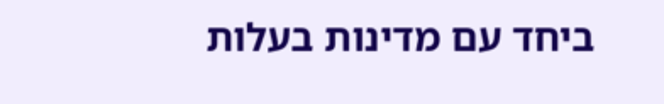ביחד עם מדינות בעלות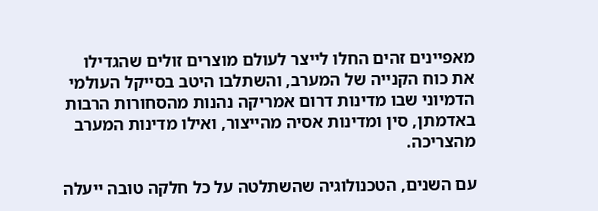מאפיינים זהים החלו לייצר לעולם מוצרים זולים שהגדילו את כוח הקנייה של המערב, והשתלבו היטב בסייקל העולמי הדמיוני שבו מדינות דרום אמריקה נהנות מהסחורות הרבות באדמתן, סין ומדינות אסיה מהייצור, ואילו מדינות המערב מהצריכה.

עם השנים, הטכנולוגיה שהשתלטה על כל חלקה טובה ייעלה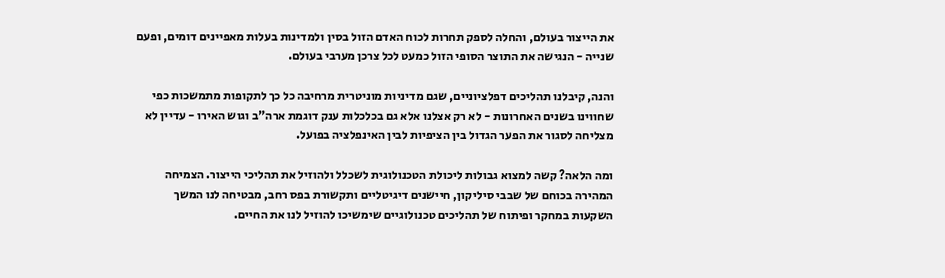את הייצור בעולם, והחלה לספק תחרות לכוח האדם הזול בסין ולמדינות בעלות מאפיינים דומים, ופעם שנייה - הנגישה את התוצר הסופי הזול כמעט לכל צרכן מערבי בעולם.

והנה, קיבלנו תהליכים דפלציוניים, שגם מדיניות מוניטרית מרחיבה כל כך לתקופות מתמשכות כפי שחווינו בשנים האחרונות - לא רק אצלנו אלא גם בכלכלות ענק דוגמת ארה"ב וגוש האירו - עדיין לא מצליחה לסגור את הפער הגדול בין הציפיות לבין האינפלציה בפועל.

ומה הלאה? קשה למצוא גבולות ליכולת הטכנולוגית לשכלל ולהוזיל את תהליכי הייצור. הצמיחה המהירה בכוחם של שבבי סיליקון, חיישנים דיגיטליים ותקשורת בפס רחב, מבטיחה לנו המשך השקעות במחקר ופיתוח של תהליכים טכנולוגיים שימשיכו להוזיל לנו את החיים.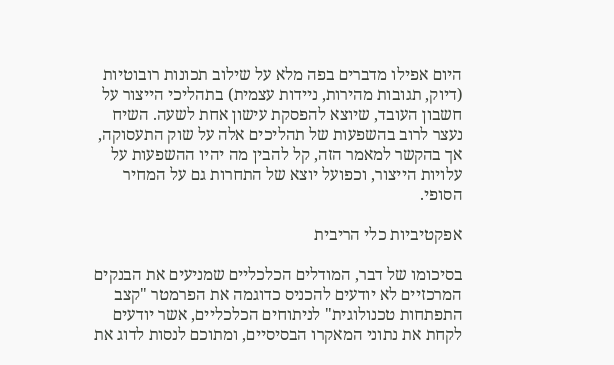היום אפילו מדברים בפה מלא על שילוב תכונות רובוטיות (דיוק, תגובות מהירות, ניידות עצמית) בתהליכי הייצור על חשבון העובד, שיוצא להפסקת עישון אחת לשעה. השיח נעצר לרוב בהשפעות של תהליכים אלה על שוק התעסוקה, אך בהקשר למאמר הזה, קל להבין מה יהיו ההשפעות על עלויות הייצור, וכפועל יוצא של התחרות גם על המחיר הסופי.

אפקטיביות כלי הריבית

בסיכומו של דבר, המודלים הכלכליים שמניעים את הבנקים המרכזיים לא יודעים להכניס כדוגמה את הפרמטר "קצב התפתחות טכנולוגית" לניתוחים הכלכליים, אשר יודעים לקחת את נתוני המאקרו הבסיסיים, ומתוכם לנסות לדוג את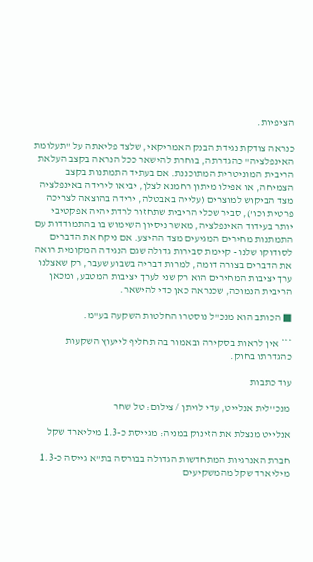הציפיות.

כנראה צודקת נגידת הבנק האמריקאי, שלצד פליאתה על "תעלומת האינפלציה" כהגדרתה, בוחרת להישאר ככל הנראה בקצב העלאת הריבית המוניטרית המתוכננת. אם בעתיד התמתנות בקצב הצמיחה, או אפילו מיתון רחמנא לצלן, יביאו לירידה באינפלציה מצד הביקוש למוצרים (עלייה באבטלה, ירידה בהוצאה לצריכה פרטית וכו'), סביר שכלי הריבית שתחזור לרדת יהיה אפקטיבי יותר בעידוד האינפלציה, מאשר ניסיון השימוש בו בהתמודדות עם התמתנות מחירים המגיעים מצד ההיצע. אם ניקח את הדברים לסודוקו שלנו - קיימת סבירות גדולה שגם הנגידה המקומית רואה את הדברים בצורה דומה, למרות דבריה בשבוע שעבר, רק שאצלנו ערך יציבות המחירים הוא רק שני לערך יציבות המטבע, ומכאן הריבית הנמוכה, שכנראה כאן כדי להישאר.

■ הכותב הוא מנכ"ל נוסטרו החלטות השקעה בע"מ.

*** אין לראות בסקירה ובאמור בה תחליף לייעוץ השקעות כהגדרתו בחוק.

עוד כתבות

מנכ''לית אנלייט, עדי לויתן / צילום: טל שחר

אנלייט מנצלת את הזינוק במניה: מגייסת כ-1.3 מיליארד שקל

חברת האנרגיות המתחדשות הגדולה בבורסה בת"א גייסה כ-1.3 מיליארד שקל מהמשקיעים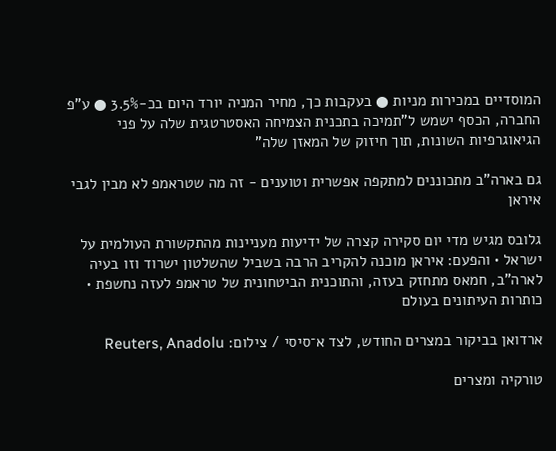המוסדיים במכירות מניות ● בעקבות כך, מחיר המניה יורד היום בכ-3.5% ● ע"פ החברה, הכסף ישמש ל"תמיכה בתכנית הצמיחה האסטרטגית שלה על פני הגיאוגרפיות השונות, תוך חיזוק של המאזן שלה"

גם בארה"ב מתכוננים למתקפה אפשרית וטוענים - זה מה שטראמפ לא מבין לגבי איראן

גלובס מגיש מדי יום סקירה קצרה של ידיעות מעניינות מהתקשורת העולמית על ישראל • והפעם: איראן מוכנה להקריב הרבה בשביל שהשלטון ישרוד וזו בעיה לארה"ב, חמאס מתחזק בעזה, והתוכנית הביטחונית של טראמפ לעזה נחשפת • כותרות העיתונים בעולם

ארדואן בביקור במצרים החודש, לצד א־סיסי / צילום: Reuters, Anadolu

טורקיה ומצרים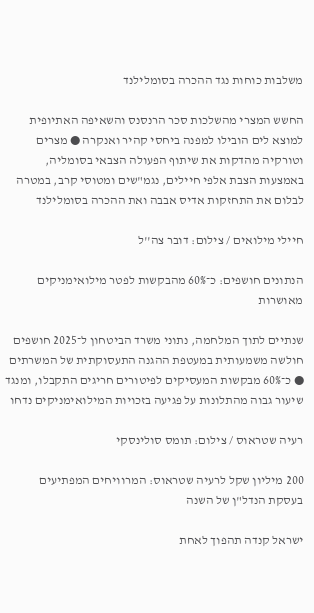משלבות כוחות נגד ההכרה בסומלילנד

החשש המצרי מהשלכות סכר הרנסנס והשאיפה האתיופית למוצא לים הובילו למפנה ביחסי קהיר ואנקרה ● מצרים וטורקיה מהדקות את שיתוף הפעולה הצבאי בסומליה, באמצעות הצבת אלפי חיילים, נגמ"שים ומטוסי קרב, במטרה לבלום את התחזקות אדיס אבבה ואת ההכרה בסומלילנד

חיילי מילואים / צילום: דובר צה''ל

הנתונים חושפים: כ־60% מהבקשות לפטר מילואימניקים מאושרות

שנתיים לתוך המלחמה, נתוני משרד הביטחון ל־2025 חושפים חולשה משמעותית במעטפת ההגנה התעסוקתית של המשרתים ● כ־60% מבקשות המעסיקים לפיטורים חריגים התקבלו, ומנגד שיעור גבוה מהתלונות על פגיעה בזכויות המילואימניקים נדחו

רעיה שטראוס / צילום: תומס סולינסקי

200 מיליון שקל לרעיה שטראוס: המרוויחים המפתיעים בעסקת הנדל"ן של השנה

ישראל קנדה תהפוך לאחת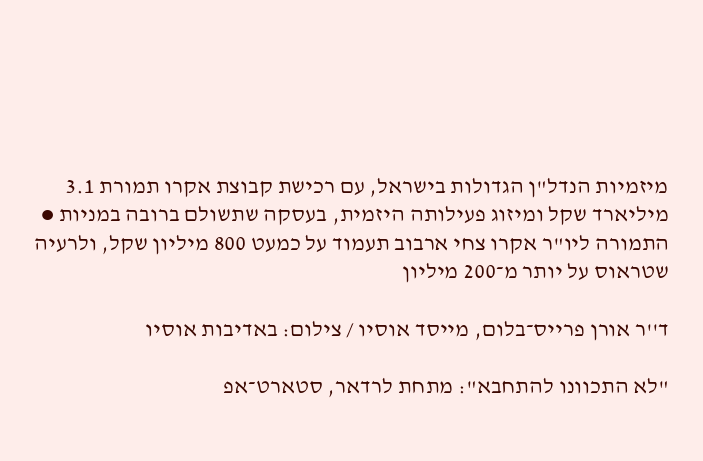מיזמיות הנדל"ן הגדולות בישראל, עם רכישת קבוצת אקרו תמורת 3.1 מיליארד שקל ומיזוג פעילותה היזמית, בעסקה שתשולם ברובה במניות ● התמורה ליו"ר אקרו צחי ארבוב תעמוד על כמעט 800 מיליון שקל, ולרעיה שטראוס על יותר מ־200 מיליון

ד''ר אורן פרייס־בלום, מייסד אוסיו / צילום: באדיבות אוסיו

"לא התכוונו להתחבא": מתחת לרדאר, סטארט־אפ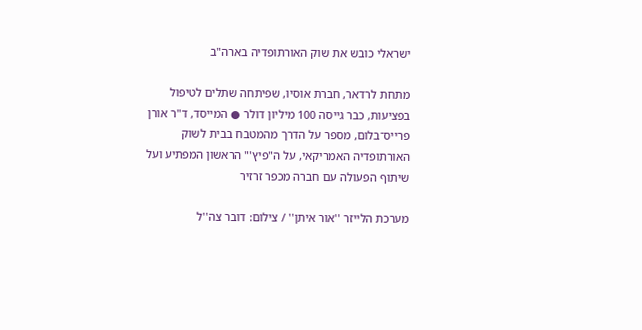ישראלי כובש את שוק האורתופדיה בארה"ב

מתחת לרדאר, חברת אוסיו, שפיתחה שתלים לטיפול בפציעות, כבר גייסה 100 מיליון דולר ● המייסד, ד"ר אורן פרייס־בלום, מספר על הדרך מהמטבח בבית לשוק האורתופדיה האמריקאי, על ה"פיץ'" הראשון המפתיע ועל שיתוף הפעולה עם חברה מכפר זרזיר

מערכת הלייזר ''אור איתן'' / צילום: דובר צה''ל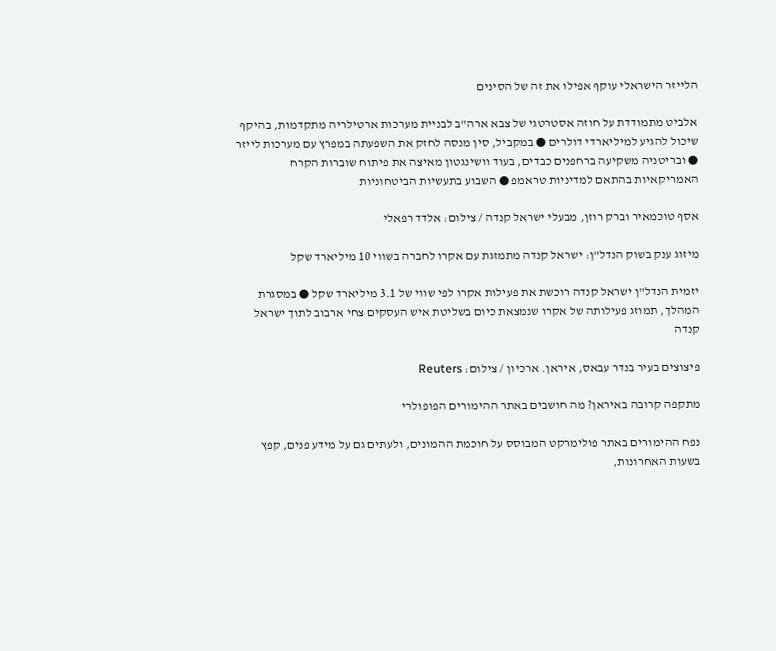הלייזר הישראלי עוקף אפילו את זה של הסינים

אלביט מתמודדת על חוזה אסטרטגי של צבא ארה"ב לבניית מערכות ארטילריה מתקדמות, בהיקף שיכול להגיע למיליארדי דולרים ● במקביל, סין מנסה לחזק את השפעתה במפרץ עם מערכות לייזר ● ובריטניה משקיעה ברחפנים כבדים, בעוד וושינגטון מאיצה את פיתוח שוברות הקרח האמריקאיות בהתאם למדיניות טראמפ ● השבוע בתעשיות הביטחוניות

אסף טוכמאיר וברק רוזן, מבעלי ישראל קנדה / צילום: אלדד רפאלי

מיזוג ענק בשוק הנדל"ן: ישראל קנדה מתמזגת עם אקרו לחברה בשווי 10 מיליארד שקל

יזמית הנדל"ן ישראל קנדה רוכשת את פעילות אקרו לפי שווי של 3.1 מיליארד שקל ● במסגרת המהלך, תמוזג פעילותה של אקרו שנמצאת כיום בשליטת איש העסקים צחי ארבוב לתוך ישראל קנדה

פיצוצים בעיר בנדר עבאס, איראן. ארכיון / צילום: Reuters

מתקפה קרובה באיראן? מה חושבים באתר ההימורים הפופולרי

נפח ההימורים באתר פולימרקט המבוסס על חוכמת ההמונים, ולעתים גם על מידע פנים, קפץ בשעות האחרונות,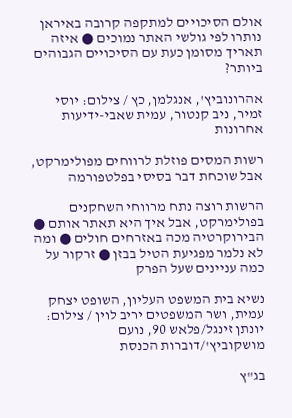אולם הסיכויים למתקפה קרובה באיראן נותרו לפי גולשי האתר נמוכים ● איזה תאריך מסומן כעת עם הסיכויים הגבוהים ביותר?

אהרונוביץ', אנגלמן, כץ / צילום: יוסי זמיר, ניב קנטור, עמית שאבי-ידיעות אחרונות

רשות המסים פוזלת לרווחים מפולימרקט, אבל שוכחת דבר בסיסי בפלטפורמה

הרשות רוצה נתח מרווחי השחקנים בפולימרקט, אבל איך היא תאתר אותם ● הבירוקרטיה מכה באזרחים חולים ● ומה לא נלמר מפגיעת הטיל בבזן ● זרקור על כמה עניינים שעל הפרק

נשיא בית המשפט העליון, השופט יצחק עמית, ושר המשפטים יריב לוין / צילום: יונתן זינגל/פלאש 90, נועם מושקוביץ'/דוברות הכנסת

בג"ץ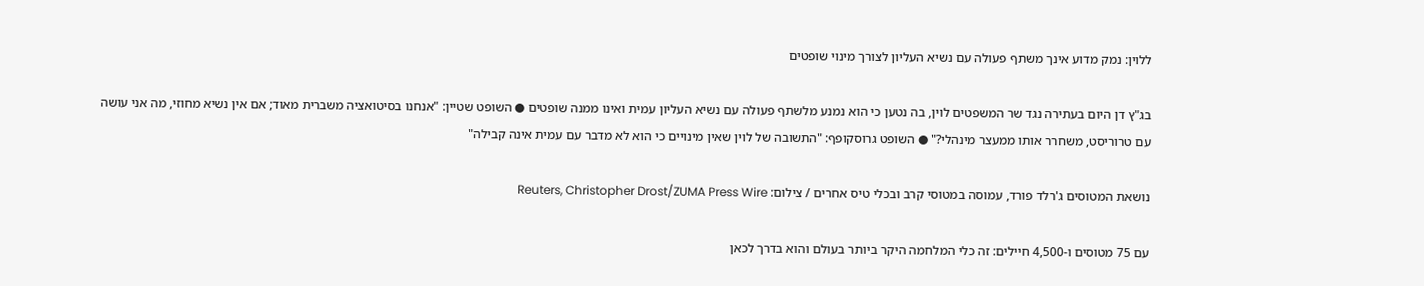ללוין: נמק מדוע אינך משתף פעולה עם נשיא העליון לצורך מינוי שופטים

בג"ץ דן היום בעתירה נגד שר המשפטים לוין, בה נטען כי הוא נמנע מלשתף פעולה עם נשיא העליון עמית ואינו ממנה שופטים ● השופט שטיין: "אנחנו בסיטואציה משברית מאוד; אם אין נשיא מחוזי, מה אני עושה עם טרוריסט, משחרר אותו ממעצר מינהלי?" ● השופט גרוסקופף: "התשובה של לוין שאין מינויים כי הוא לא מדבר עם עמית אינה קבילה"

נושאת המטוסים ג'רלד פורד, עמוסה במטוסי קרב ובכלי טיס אחרים / צילום: Reuters, Christopher Drost/ZUMA Press Wire

עם 75 מטוסים ו-4,500 חיילים: זה כלי המלחמה היקר ביותר בעולם והוא בדרך לכאן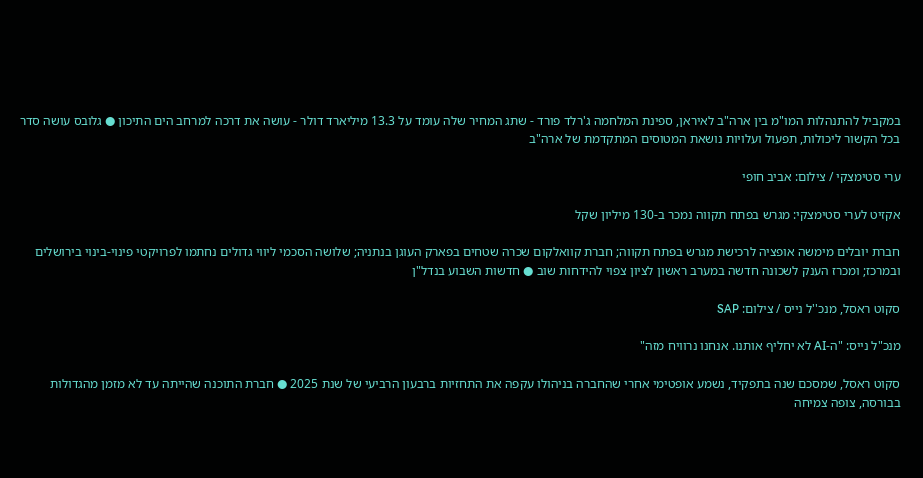במקביל להתנהלות המו"מ בין ארה"ב לאיראן, ספינת המלחמה ג'רלד פורד - שתג המחיר שלה עומד על 13.3 מיליארד דולר - עושה את דרכה למרחב הים התיכון ● גלובס עושה סדר בכל הקשור ליכולות, תפעול ועלויות נושאת המטוסים המתקדמת של ארה"ב

ערי סטימצקי / צילום: אביב חופי

אקזיט לערי סטימצקי: מגרש בפתח תקווה נמכר ב-130 מיליון שקל

חברת יובלים מימשה אופציה לרכישת מגרש בפתח תקווה; חברת קוואלקום שכרה שטחים בפארק העוגן בנתניה; שלושה הסכמי ליווי גדולים נחתמו לפרויקטי פינוי-בינוי בירושלים ובמרכז; ומכרז הענק לשכונה חדשה במערב ראשון לציון צפוי להידחות שוב ● חדשות השבוע בנדל"ן

סקוט ראסל, מנכ''ל נייס / צילום: SAP

מנכ"ל נייס: "ה-AI לא יחליף אותנו. אנחנו נרוויח מזה"

סקוט ראסל, שמסכם שנה בתפקיד, נשמע אופטימי אחרי שהחברה בניהולו עקפה את התחזיות ברבעון הרביעי של שנת 2025 ● חברת התוכנה שהייתה עד לא מזמן מהגדולות בבורסה, צופה צמיחה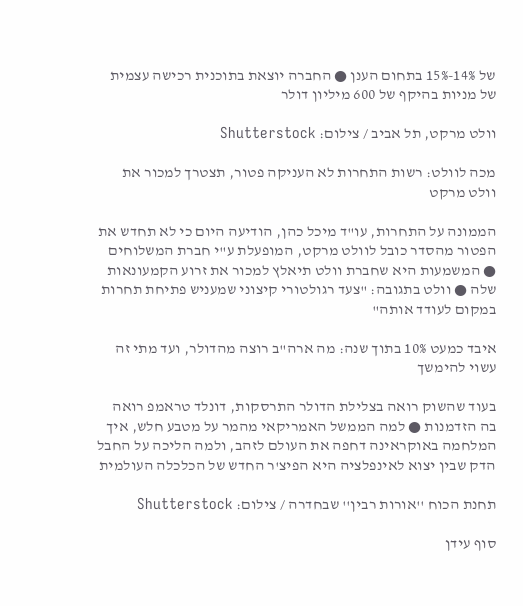של 14%-15% בתחום הענן ● החברה יוצאת בתוכנית רכישה עצמית של מניות בהיקף של 600 מיליון דולר

וולט מרקט, תל אביב / צילום: Shutterstock

מכה לוולט: רשות התחרות לא העניקה פטור, תצטרך למכור את וולט מרקט

הממונה על התחרות, עו"ד מיכל כהן, הודיעה היום כי לא תחדש את הפטור מהסדר כובל לוולט מרקט, המופעלת ע"י חברת המשלוחים ● המשמעות היא שחברת וולט תיאלץ למכור את זרוע הקמעונאות שלה ● וולט בתגובה: "צעד רגולטורי קיצוני שמעניש פתיחת תחרות במקום לעודד אותה"

איבד כמעט 10% בתוך שנה: מה ארה"ב רוצה מהדולר, ועד מתי זה עשוי להימשך

בעוד שהשוק רואה בצלילת הדולר התרסקות, דונלד טראמפ רואה בה הזדמנות ● למה הממשל האמריקאי מהמר על מטבע חלש, איך המלחמה באוקראינה דחפה את העולם לזהב, ולמה הליכה על החבל הדק שבין יצוא לאינפלציה היא הפיצ'ר החדש של הכלכלה העולמית

תחנת הכוח ''אורות רבין'' שבחדרה / צילום: Shutterstock

סוף עידן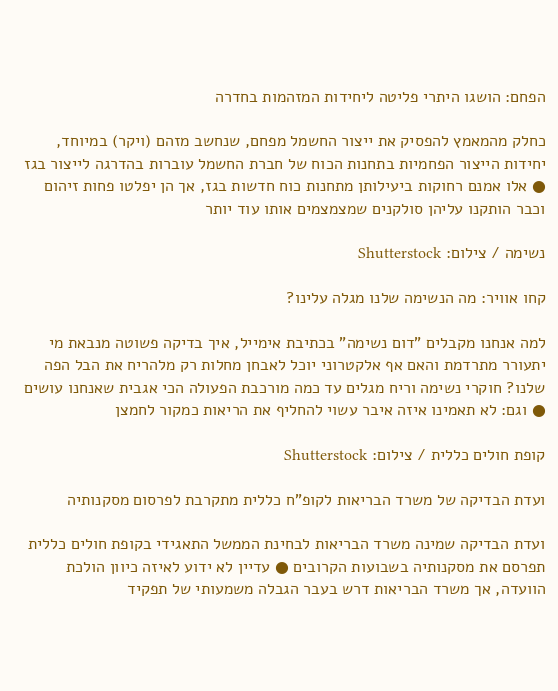הפחם: הושגו היתרי פליטה ליחידות המזהמות בחדרה

כחלק מהמאמץ להפסיק את ייצור החשמל מפחם, שנחשב מזהם (ויקר) במיוחד, יחידות הייצור הפחמיות בתחנות הכוח של חברת החשמל עוברות בהדרגה לייצור בגז ● אלו אמנם רחוקות ביעילותן מתחנות כוח חדשות בגז, אך הן יפלטו פחות זיהום וכבר הותקנו עליהן סולקנים שמצמצמים אותו עוד יותר

נשימה / צילום: Shutterstock

קחו אוויר: מה הנשימה שלנו מגלה עלינו?

למה אנחנו מקבלים "דום נשימה" בכתיבת אימייל, איך בדיקה פשוטה מנבאת מי יתעורר מתרדמת והאם אף אלקטרוני יוכל לאבחן מחלות רק מלהריח את הבל הפה שלנו? חוקרי נשימה וריח מגלים עד כמה מורכבת הפעולה הכי אגבית שאנחנו עושים ● וגם: לא תאמינו איזה איבר עשוי להחליף את הריאות כמקור לחמצן

קופת חולים כללית / צילום: Shutterstock

ועדת הבדיקה של משרד הבריאות לקופ"ח כללית מתקרבת לפרסום מסקנותיה

ועדת הבדיקה שמינה משרד הבריאות לבחינת הממשל התאגידי בקופת חולים כללית תפרסם את מסקנותיה בשבועות הקרובים ● עדיין לא ידוע לאיזה כיוון הולכת הוועדה, אך משרד הבריאות דרש בעבר הגבלה משמעותי של תפקיד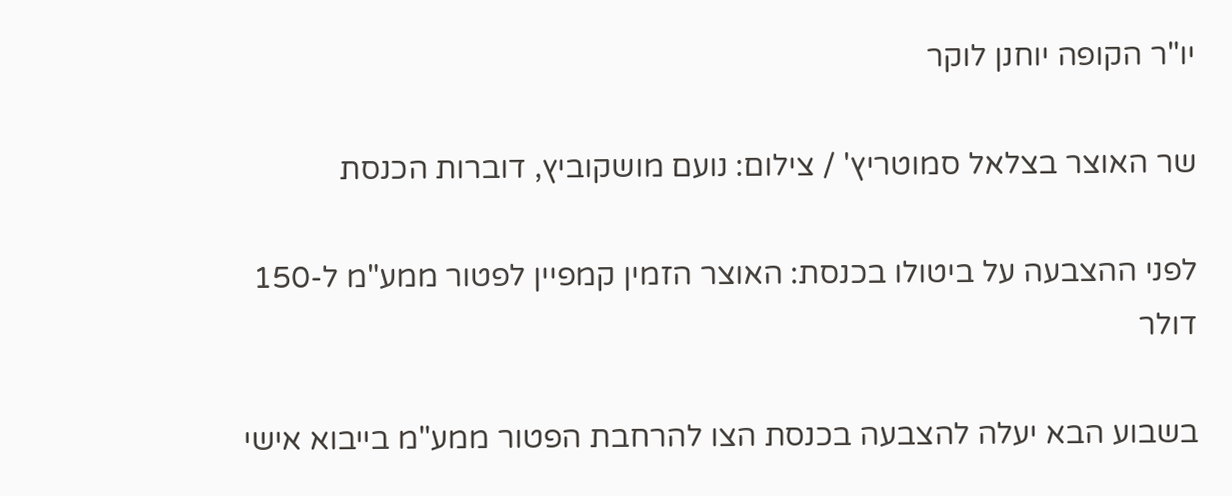יו"ר הקופה יוחנן לוקר

שר האוצר בצלאל סמוטריץ' / צילום: נועם מושקוביץ, דוברות הכנסת

לפני ההצבעה על ביטולו בכנסת: האוצר הזמין קמפיין לפטור ממע"מ ל-150 דולר

בשבוע הבא יעלה להצבעה בכנסת הצו להרחבת הפטור ממע"מ בייבוא אישי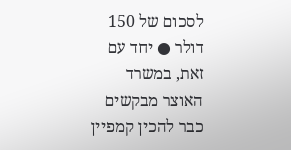לסכום של 150 דולר ● יחד עם זאת, במשרד האוצר מבקשים כבר להכין קמפיין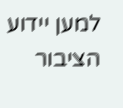למען יידוע הציבור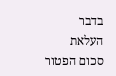בדבר העלאת סכום הפטור